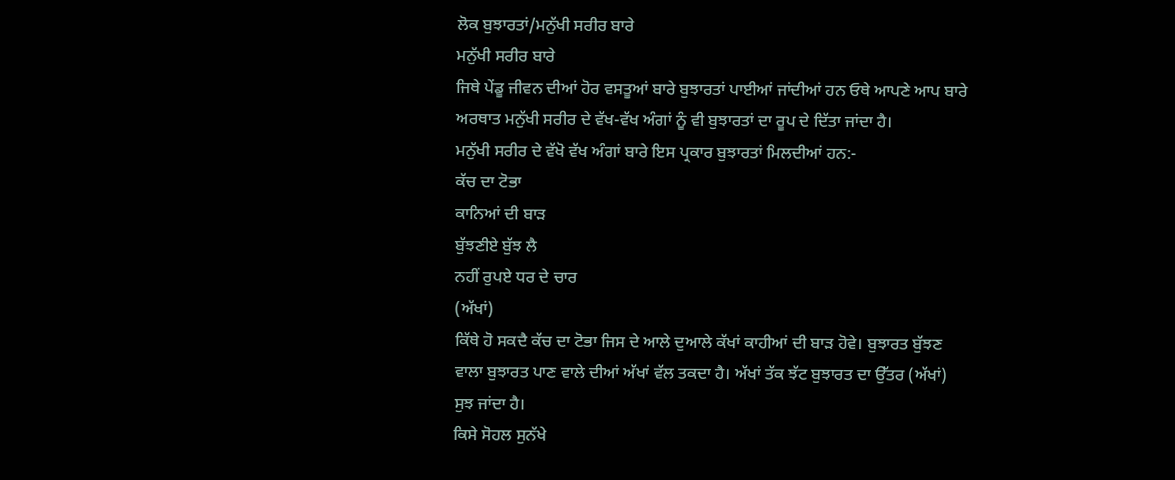ਲੋਕ ਬੁਝਾਰਤਾਂ/ਮਨੁੱਖੀ ਸਰੀਰ ਬਾਰੇ
ਮਨੁੱਖੀ ਸਰੀਰ ਬਾਰੇ
ਜਿਥੇ ਪੇਂਡੂ ਜੀਵਨ ਦੀਆਂ ਹੋਰ ਵਸਤੂਆਂ ਬਾਰੇ ਬੁਝਾਰਤਾਂ ਪਾਈਆਂ ਜਾਂਦੀਆਂ ਹਨ ਓਥੇ ਆਪਣੇ ਆਪ ਬਾਰੇ ਅਰਥਾਤ ਮਨੁੱਖੀ ਸਰੀਰ ਦੇ ਵੱਖ-ਵੱਖ ਅੰਗਾਂ ਨੂੰ ਵੀ ਬੁਝਾਰਤਾਂ ਦਾ ਰੂਪ ਦੇ ਦਿੱਤਾ ਜਾਂਦਾ ਹੈ।
ਮਨੁੱਖੀ ਸਰੀਰ ਦੇ ਵੱਖੋ ਵੱਖ ਅੰਗਾਂ ਬਾਰੇ ਇਸ ਪ੍ਰਕਾਰ ਬੁਝਾਰਤਾਂ ਮਿਲਦੀਆਂ ਹਨ:-
ਕੱਚ ਦਾ ਟੋਭਾ
ਕਾਨਿਆਂ ਦੀ ਬਾੜ
ਬੁੱਝਣੀਏ ਬੁੱਝ ਲੈ
ਨਹੀਂ ਰੁਪਏ ਧਰ ਦੇ ਚਾਰ
(ਅੱਖਾਂ)
ਕਿੱਥੇ ਹੋ ਸਕਦੈ ਕੱਚ ਦਾ ਟੋਭਾ ਜਿਸ ਦੇ ਆਲੇ ਦੁਆਲੇ ਕੱਖਾਂ ਕਾਹੀਆਂ ਦੀ ਬਾੜ ਹੋਵੇ। ਬੁਝਾਰਤ ਬੁੱਝਣ ਵਾਲਾ ਬੁਝਾਰਤ ਪਾਣ ਵਾਲੇ ਦੀਆਂ ਅੱਖਾਂ ਵੱਲ ਤਕਦਾ ਹੈ। ਅੱਖਾਂ ਤੱਕ ਝੱਟ ਬੁਝਾਰਤ ਦਾ ਉੱਤਰ (ਅੱਖਾਂ) ਸੁਝ ਜਾਂਦਾ ਹੈ।
ਕਿਸੇ ਸੋਹਲ ਸੁਨੱਖੇ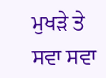ਮੁਖੜੇ ਤੇ ਸਵਾ ਸਵਾ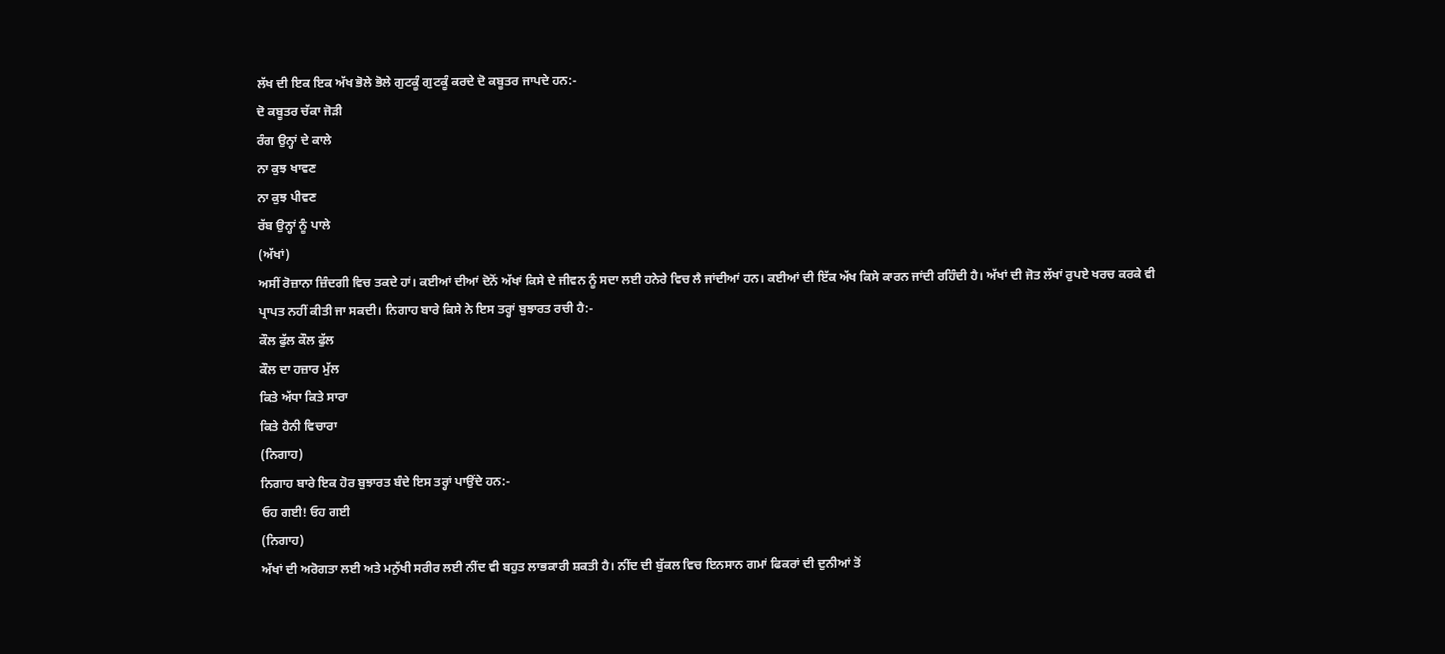ਲੱਖ ਦੀ ਇਕ ਇਕ ਅੱਖ ਭੋਲੇ ਭੋਲੇ ਗੁਟਕੂੰ ਗੁਟਕੂੰ ਕਰਦੇ ਦੋ ਕਬੂਤਰ ਜਾਪਦੇ ਹਨ:-
ਦੋ ਕਬੂਤਰ ਚੱਕਾ ਜੋੜੀ
ਰੰਗ ਉਨ੍ਹਾਂ ਦੇ ਕਾਲੇ
ਨਾ ਕੁਝ ਖਾਵਣ
ਨਾ ਕੁਝ ਪੀਵਣ
ਰੱਬ ਉਨ੍ਹਾਂ ਨੂੰ ਪਾਲੇ
(ਅੱਖਾਂ)
ਅਸੀਂ ਰੋਜ਼ਾਨਾ ਜ਼ਿੰਦਗੀ ਵਿਚ ਤਕਦੇ ਹਾਂ। ਕਈਆਂ ਦੀਆਂ ਦੋਨੋਂ ਅੱਖਾਂ ਕਿਸੇ ਦੇ ਜੀਵਨ ਨੂੰ ਸਦਾ ਲਈ ਹਨੇਰੇ ਵਿਚ ਲੈ ਜਾਂਦੀਆਂ ਹਨ। ਕਈਆਂ ਦੀ ਇੱਕ ਅੱਖ ਕਿਸੇ ਕਾਰਨ ਜਾਂਦੀ ਰਹਿੰਦੀ ਹੈ। ਅੱਖਾਂ ਦੀ ਜੋਤ ਲੱਖਾਂ ਰੁਪਏ ਖਰਚ ਕਰਕੇ ਵੀ ਪ੍ਰਾਪਤ ਨਹੀਂ ਕੀਤੀ ਜਾ ਸਕਦੀ। ਨਿਗਾਹ ਬਾਰੇ ਕਿਸੇ ਨੇ ਇਸ ਤਰ੍ਹਾਂ ਬੁਝਾਰਤ ਰਚੀ ਹੈ:-
ਕੌਲ ਫੁੱਲ ਕੌਲ ਫੁੱਲ
ਕੌਲ ਦਾ ਹਜ਼ਾਰ ਮੁੱਲ
ਕਿਤੇ ਅੱਧਾ ਕਿਤੇ ਸਾਰਾ
ਕਿਤੇ ਹੈਨੀ ਵਿਚਾਰਾ
(ਨਿਗਾਹ)
ਨਿਗਾਹ ਬਾਰੇ ਇਕ ਹੋਰ ਬੁਝਾਰਤ ਬੰਦੇ ਇਸ ਤਰ੍ਹਾਂ ਪਾਉਂਦੇ ਹਨ:-
ਓਹ ਗਈ! ਓਹ ਗਈ
(ਨਿਗਾਹ)
ਅੱਖਾਂ ਦੀ ਅਰੋਗਤਾ ਲਈ ਅਤੇ ਮਨੁੱਖੀ ਸਰੀਰ ਲਈ ਨੀਂਦ ਵੀ ਬਹੁਤ ਲਾਭਕਾਰੀ ਸ਼ਕਤੀ ਹੈ। ਨੀਂਦ ਦੀ ਬੁੱਕਲ ਵਿਚ ਇਨਸਾਨ ਗਮਾਂ ਫਿਕਰਾਂ ਦੀ ਦੁਨੀਆਂ ਤੋਂ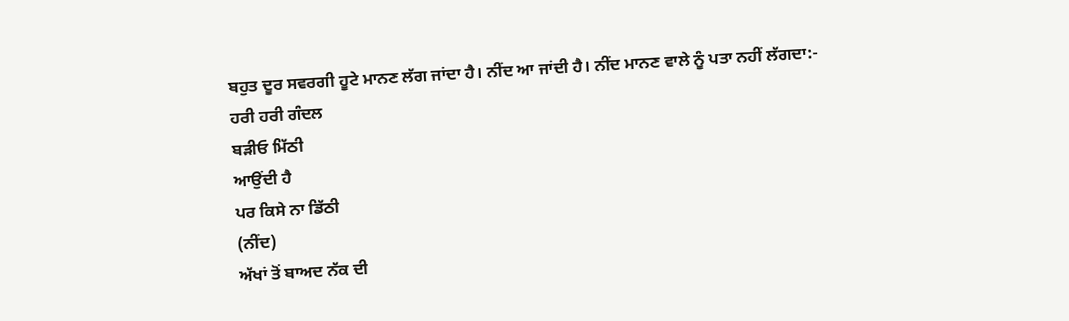ਬਹੁਤ ਦੂਰ ਸਵਰਗੀ ਹੂਟੇ ਮਾਨਣ ਲੱਗ ਜਾਂਦਾ ਹੈ। ਨੀਂਦ ਆ ਜਾਂਦੀ ਹੈ। ਨੀਂਦ ਮਾਨਣ ਵਾਲੇ ਨੂੰ ਪਤਾ ਨਹੀਂ ਲੱਗਦਾ:-
ਹਰੀ ਹਰੀ ਗੰਦਲ
ਬੜੀਓ ਮਿੱਠੀ
ਆਉਂਦੀ ਹੈ
ਪਰ ਕਿਸੇ ਨਾ ਡਿੱਠੀ
(ਨੀਂਦ)
ਅੱਖਾਂ ਤੋਂ ਬਾਅਦ ਨੱਕ ਦੀ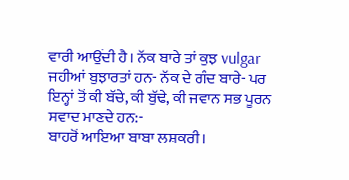ਵਾਰੀ ਆਉਂਦੀ ਹੈ। ਨੱਕ ਬਾਰੇ ਤਾਂ ਕੁਝ vulgar ਜਹੀਆਂ ਬੁਝਾਰਤਾਂ ਹਨ- ਨੱਕ ਦੇ ਗੰਦ ਬਾਰੇ- ਪਰ ਇਨ੍ਹਾਂ ਤੋਂ ਕੀ ਬੱਚੇ, ਕੀ ਬੁੱਢੇ, ਕੀ ਜਵਾਨ ਸਭ ਪੂਰਨ ਸਵਾਦ ਮਾਣਦੇ ਹਨ:-
ਬਾਹਰੋਂ ਆਇਆ ਬਾਬਾ ਲਸ਼ਕਰੀ।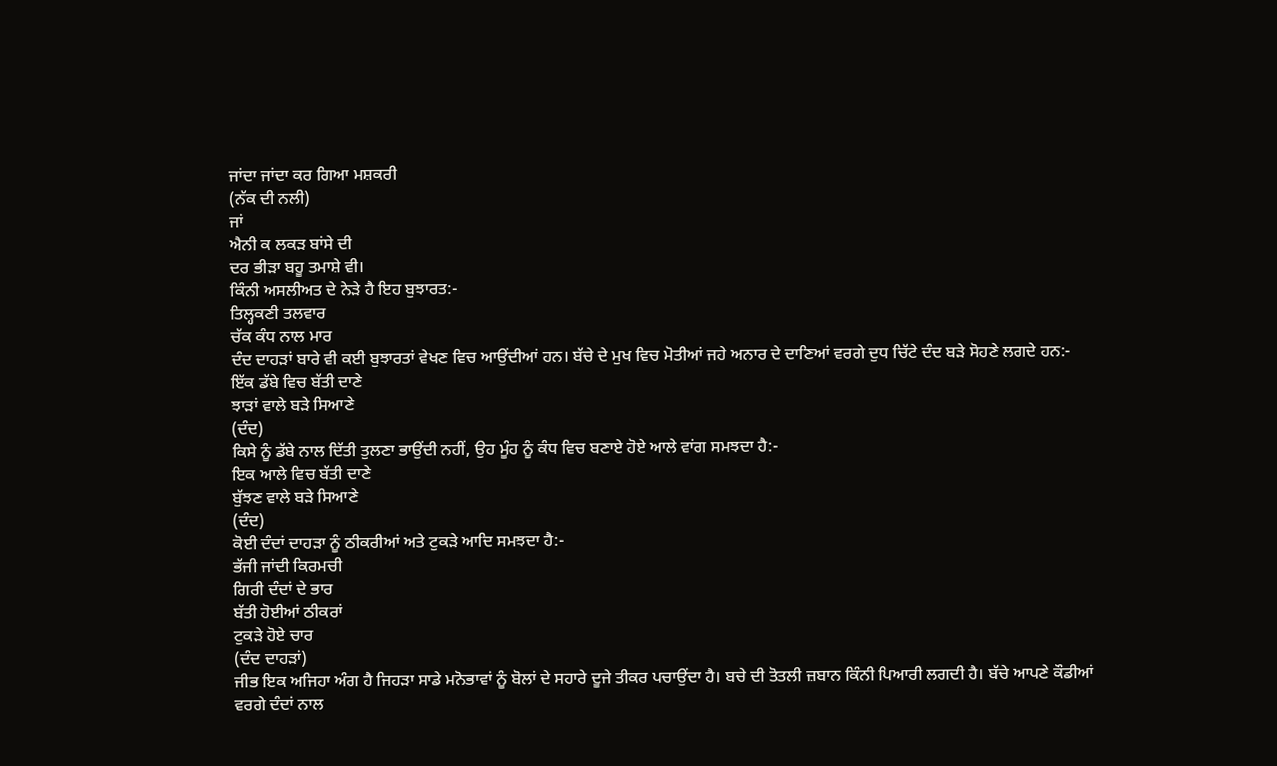ਜਾਂਦਾ ਜਾਂਦਾ ਕਰ ਗਿਆ ਮਸ਼ਕਰੀ
(ਨੱਕ ਦੀ ਨਲੀ)
ਜਾਂ
ਐਨੀ ਕ ਲਕੜ ਬਾਂਸੇ ਦੀ
ਦਰ ਭੀੜਾ ਬਹੂ ਤਮਾਸ਼ੇ ਵੀ।
ਕਿੰਨੀ ਅਸਲੀਅਤ ਦੇ ਨੇੜੇ ਹੈ ਇਹ ਬੁਝਾਰਤ:-
ਤਿਲ੍ਹਕਣੀ ਤਲਵਾਰ
ਚੱਕ ਕੰਧ ਨਾਲ ਮਾਰ
ਦੰਦ ਦਾਹੜਾਂ ਬਾਰੇ ਵੀ ਕਈ ਬੁਝਾਰਤਾਂ ਵੇਖਣ ਵਿਚ ਆਉਂਦੀਆਂ ਹਨ। ਬੱਚੇ ਦੇ ਮੁਖ ਵਿਚ ਮੋਤੀਆਂ ਜਹੇ ਅਨਾਰ ਦੇ ਦਾਣਿਆਂ ਵਰਗੇ ਦੁਧ ਚਿੱਟੇ ਦੰਦ ਬੜੇ ਸੋਹਣੇ ਲਗਦੇ ਹਨ:-
ਇੱਕ ਡੱਬੇ ਵਿਚ ਬੱਤੀ ਦਾਣੇ
ਝਾੜਾਂ ਵਾਲੇ ਬੜੇ ਸਿਆਣੇ
(ਦੰਦ)
ਕਿਸੇ ਨੂੰ ਡੱਬੇ ਨਾਲ ਦਿੱਤੀ ਤੁਲਣਾ ਭਾਉਂਦੀ ਨਹੀਂ, ਉਹ ਮੂੰਹ ਨੂੰ ਕੰਧ ਵਿਚ ਬਣਾਏ ਹੋਏ ਆਲੇ ਵਾਂਗ ਸਮਝਦਾ ਹੈ:-
ਇਕ ਆਲੇ ਵਿਚ ਬੱਤੀ ਦਾਣੇ
ਬੁੱਝਣ ਵਾਲੇ ਬੜੇ ਸਿਆਣੇ
(ਦੰਦ)
ਕੋਈ ਦੰਦਾਂ ਦਾਹੜਾ ਨੂੰ ਠੀਕਰੀਆਂ ਅਤੇ ਟੁਕੜੇ ਆਦਿ ਸਮਝਦਾ ਹੈ:-
ਭੱਜੀ ਜਾਂਦੀ ਕਿਰਮਚੀ
ਗਿਰੀ ਦੰਦਾਂ ਦੇ ਭਾਰ
ਬੱਤੀ ਹੋਈਆਂ ਠੀਕਰਾਂ
ਟੁਕੜੇ ਹੋਏ ਚਾਰ
(ਦੰਦ ਦਾਹੜਾਂ)
ਜੀਭ ਇਕ ਅਜਿਹਾ ਅੰਗ ਹੈ ਜਿਹੜਾ ਸਾਡੇ ਮਨੋਭਾਵਾਂ ਨੂੰ ਬੋਲਾਂ ਦੇ ਸਹਾਰੇ ਦੂਜੇ ਤੀਕਰ ਪਚਾਉਂਦਾ ਹੈ। ਬਚੇ ਦੀ ਤੋਤਲੀ ਜ਼ਬਾਨ ਕਿੰਨੀ ਪਿਆਰੀ ਲਗਦੀ ਹੈ। ਬੱਚੇ ਆਪਣੇ ਕੌਡੀਆਂ ਵਰਗੇ ਦੰਦਾਂ ਨਾਲ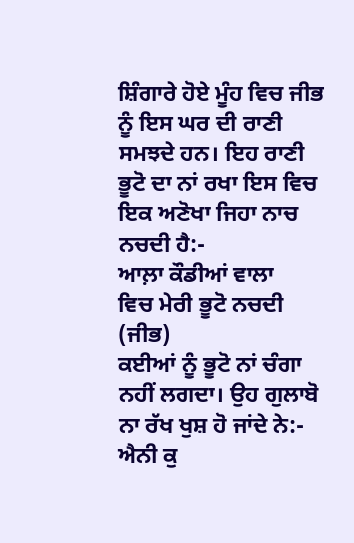ਸ਼ਿੰਗਾਰੇ ਹੋਏ ਮੂੰਹ ਵਿਚ ਜੀਭ ਨੂੰ ਇਸ ਘਰ ਦੀ ਰਾਣੀ ਸਮਝਦੇ ਹਨ। ਇਹ ਰਾਣੀ ਭੂਟੋ ਦਾ ਨਾਂ ਰਖਾ ਇਸ ਵਿਚ ਇਕ ਅਣੋਖਾ ਜਿਹਾ ਨਾਚ ਨਚਦੀ ਹੈ:-
ਆਲ਼ਾ ਕੌਡੀਆਂ ਵਾਲਾ
ਵਿਚ ਮੇਰੀ ਭੂਟੋ ਨਚਦੀ
(ਜੀਭ)
ਕਈਆਂ ਨੂੰ ਭੂਟੋ ਨਾਂ ਚੰਗਾ ਨਹੀਂ ਲਗਦਾ। ਉਹ ਗੁਲਾਬੋ ਨਾ ਰੱਖ ਖੁਸ਼ ਹੋ ਜਾਂਦੇ ਨੇ:-
ਐਨੀ ਕੁ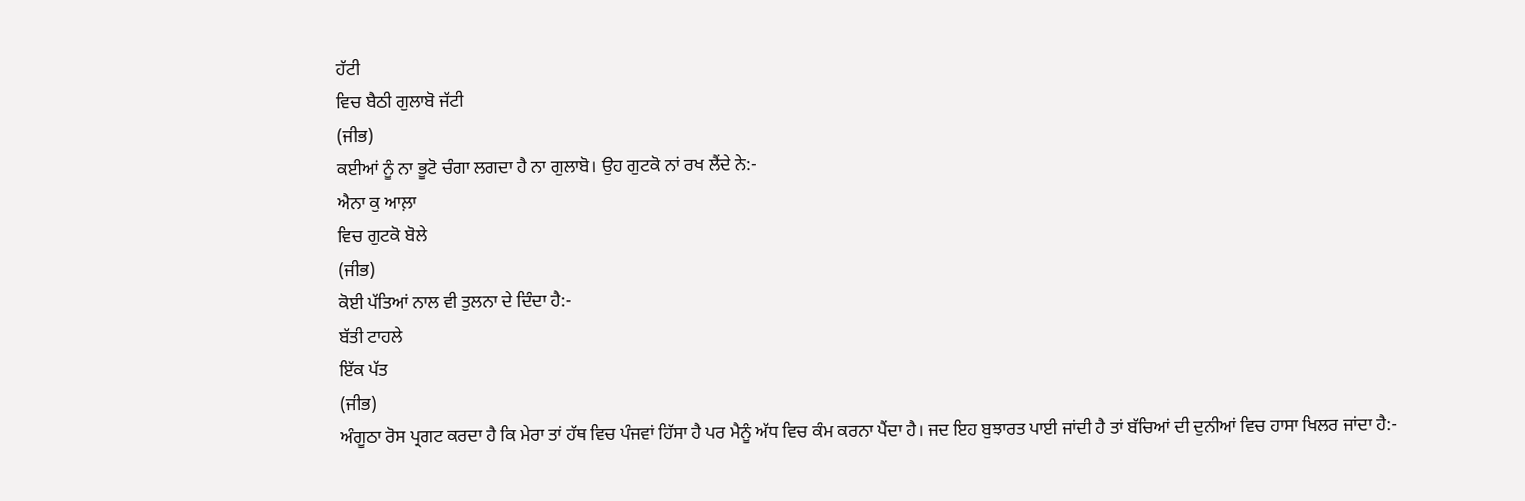ਹੱਟੀ
ਵਿਚ ਬੈਠੀ ਗੁਲਾਬੋ ਜੱਟੀ
(ਜੀਭ)
ਕਈਆਂ ਨੂੰ ਨਾ ਭੂਟੋ ਚੰਗਾ ਲਗਦਾ ਹੈ ਨਾ ਗੁਲਾਬੋ। ਉਹ ਗੁਟਕੋ ਨਾਂ ਰਖ ਲੈਂਦੇ ਨੇ:-
ਐਨਾ ਕੁ ਆਲ਼ਾ
ਵਿਚ ਗੁਟਕੋ ਬੋਲੇ
(ਜੀਭ)
ਕੋਈ ਪੱਤਿਆਂ ਨਾਲ ਵੀ ਤੁਲਨਾ ਦੇ ਦਿੰਦਾ ਹੈ:-
ਬੱਤੀ ਟਾਹਲੇ
ਇੱਕ ਪੱਤ
(ਜੀਭ)
ਅੰਗੂਠਾ ਰੋਸ ਪ੍ਰਗਟ ਕਰਦਾ ਹੈ ਕਿ ਮੇਰਾ ਤਾਂ ਹੱਥ ਵਿਚ ਪੰਜਵਾਂ ਹਿੱਸਾ ਹੈ ਪਰ ਮੈਨੂੰ ਅੱਧ ਵਿਚ ਕੰਮ ਕਰਨਾ ਪੈਂਦਾ ਹੈ। ਜਦ ਇਹ ਬੁਝਾਰਤ ਪਾਈ ਜਾਂਦੀ ਹੈ ਤਾਂ ਬੱਚਿਆਂ ਦੀ ਦੁਨੀਆਂ ਵਿਚ ਹਾਸਾ ਖਿਲਰ ਜਾਂਦਾ ਹੈ:-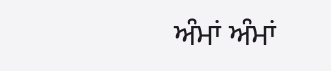ਅੰਮਾਂ ਅੰਮਾਂ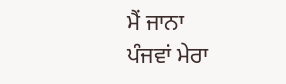ਮੈਂ ਜਾਨਾ
ਪੰਜਵਾਂ ਮੇਰਾ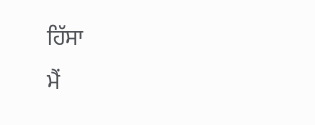ਹਿੱਸਾ
ਮੈਂ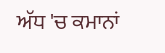ਅੱਧ 'ਚ ਕਮਾਨਾਂ